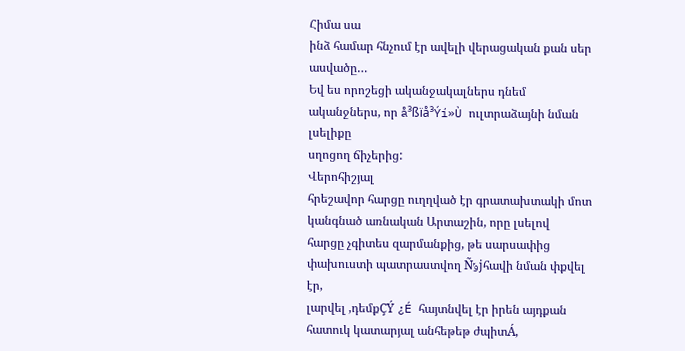Հիմա սա
ինձ համար հնչում էր ավելի վերացական քան սեր ասվածը…
Եվ ես որոշեցի ականջակալներս դնեմ ականջներս, որ å³ßïå³Ýí»Ù ուլտրաձայնի նման լսելիքը
սղոցող ճիչերից:
Վերոհիշյալ
հրեշավոր հարցը ուղղված էր գրատախտակի մոտ կանգնած առնական Արտաշին, որը լսելով
հարցը չգիտես զարմանքից, թե սարսափից փախուստի պատրաստվող Ñݹϳհավի նման փքվել էր,
լարվել ,դեմքÇÝ ¿É հայտնվել էր իրեն այդքան հատուկ կատարյալ անհեթեթ ժպիտÁ,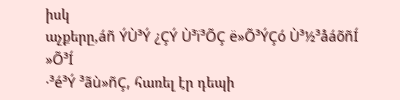իսկ
աչքերը,áñ ÝÙ³Ý ¿ÇÝ Ù³ï³ÕÇ ë»Õ³ÝÇó Ù³½³åáõñÍ »Õ³Í
·³é³Ý ³ãù»ñÇ, հառել էր դեպի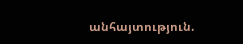անհայտություն.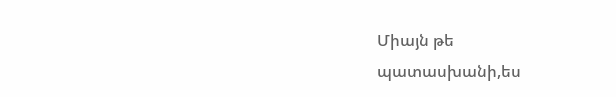Միայն թե
պատասխանի,ես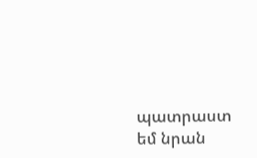պատրաստ եմ նրան